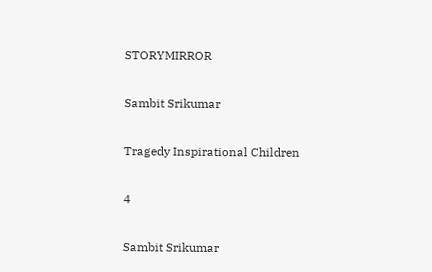STORYMIRROR

Sambit Srikumar

Tragedy Inspirational Children

4

Sambit Srikumar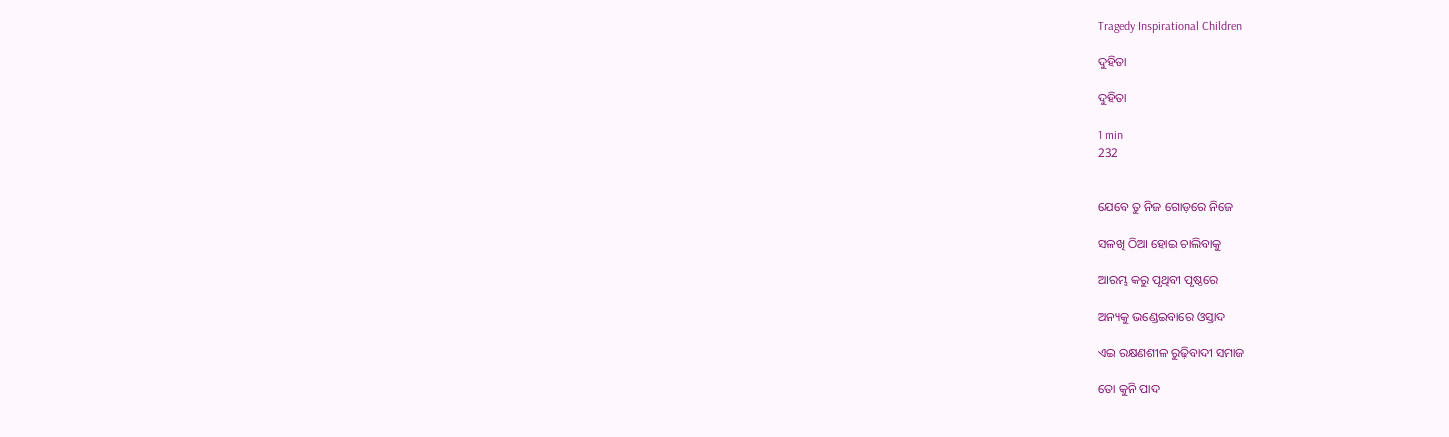Tragedy Inspirational Children

ଦୁହିତା

ଦୁହିତା

1 min
232


ଯେବେ ତୁ ନିଜ ଗୋଡ଼ରେ ନିଜେ

ସଳଖି ଠିଆ ହୋଇ ଚାଲିବାକୁ

ଆରମ୍ଭ କରୁ ପୃଥିବୀ ପୃଷ୍ଠରେ

ଅନ୍ୟକୁ ଭଣ୍ଡେଇବାରେ ଓସ୍ତାଦ

ଏଇ ରକ୍ଷଣଶୀଳ ରୁଢ଼ିବାଦୀ ସମାଜ

ତୋ କୁନି ପାଦ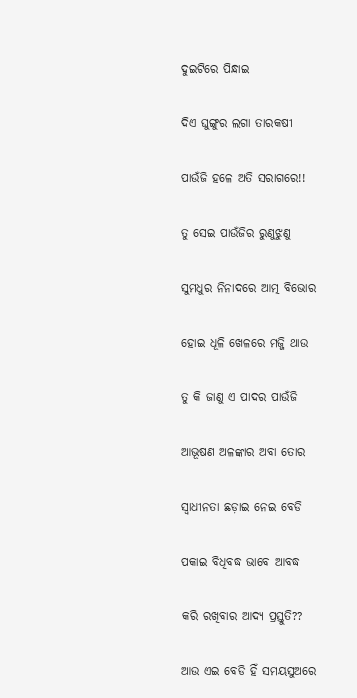ଦୁଇଟିରେ ପିନ୍ଧାଇ

ଦିଏ ଘୁଙ୍ଗୁର ଲଗା ତାରକଷୀ

ପାଉଁଜି ହଳେ ଅତି ସରାଗରେ!!

ତୁ ସେଇ ପାଉଁଜିର ରୁଣୁଝୁଣୁ

ସୁମଧୁର ନିନାଦରେ ଆତ୍ମ ବିଭୋର

ହୋଇ ଧୂଳି ଖେଳରେ ମଜ୍ଜି ଥାଉ

ତୁ କି ଜାଣୁ ଏ ପାଦର ପାଉଁଜି

ଆଭୂଷଣ ଅଳଙ୍କାର ଅବା ତୋର

ସ୍ଵାଧୀନତା ଛଡ଼ାଇ ନେଇ ବେଡି

ପକାଇ ବିଧିବଦ୍ଧ ଭାବେ ଆବଦ୍ଧ

କରି ରଖିବାର ଆଦ୍ୟ ପ୍ରସ୍ତୁତି??

ଆଉ ଏଇ ବେଡି ହିଁ ସମୟସୁଅରେ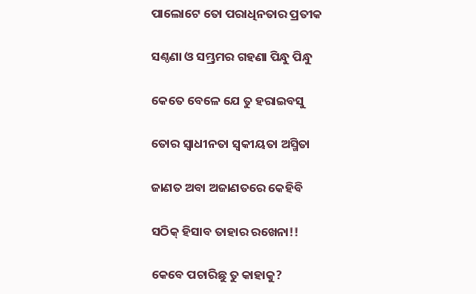ପାଲୋଟେ ତୋ ପରାଧିନତାର ପ୍ରତୀକ

ସଣ୍ଠଣା ଓ ସମ୍ଭ୍ରମର ଗହଣା ପିନ୍ଧୁ ପିନ୍ଧୁ

କେତେ ବେଳେ ଯେ ତୁ ହରାଇବସୁ

ତୋର ସ୍ବାଧୀନତା ସ୍ବକୀୟତା ଅସ୍ମିତା

ଜାଣତ ଅବା ଅଜାଣତରେ କେହିବି

ସଠିକ୍ ହିସାବ ତାହାର ରଖେନା!!

କେବେ ପଚାରିଛୁ ତୁ କାହାକୁ?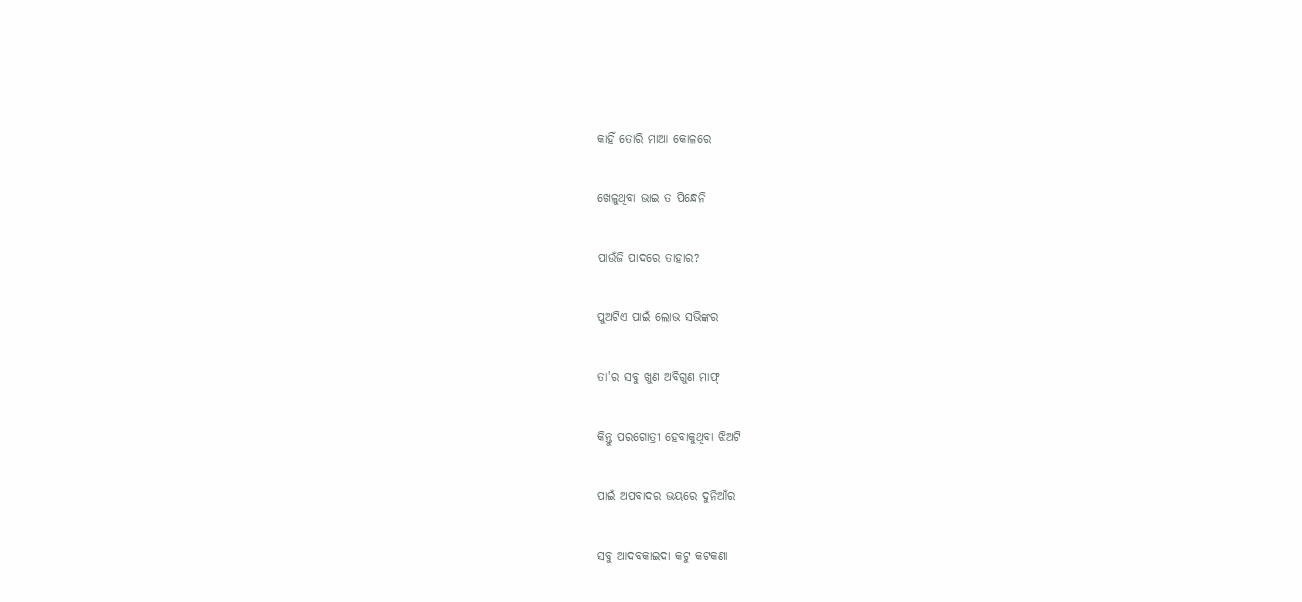କାହିଁ ତୋରି ମାଆ କୋଳରେ

ଖେଳୁଥିବା ଭାଇ ତ ପିନ୍ଧେନି

ପାଉଁଜି ପାଦରେ ତାହାର?

ପୁଅଟିଏ ପାଇଁ ଲୋଭ ସଭିଙ୍କର

ତା'ର ସବୁ ଖୁଣ ଅବିଗୁଣ ମାଫ୍

କିନ୍ତୁ ପରଗୋତ୍ରୀ ହେବାକୁଥିବା ଝିଅଟି

ପାଇଁ ଅପବାଦର ଭୟରେ ଦୁନିଆଁର

ସବୁ ଆଦବକାଇଦା କଟୁ କଟକଣା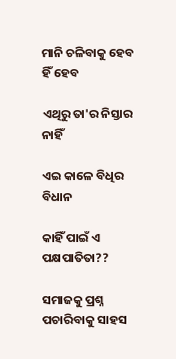ମାନି ଚଳିବାକୁ ହେବ ହିଁ ହେବ

ଏଥିରୁ ତା'ର ନିସ୍ତାର ନାହିଁ

ଏଇ କାଳେ ବିଧିର ବିଧାନ

କାହିଁ ପାଇଁ ଏ ପକ୍ଷପାତିତା??

ସମାଜକୁ ପ୍ରଶ୍ନ ପଚାରିବାକୁ ସାହସ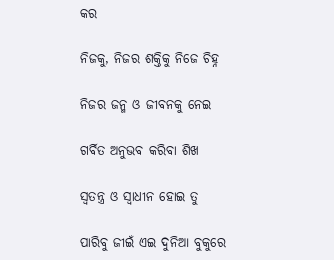କର

ନିଜକୁ, ନିଜର ଶକ୍ତିକୁ ନିଜେ ଚିହ୍ନ

ନିଜର ଜନ୍ମ ଓ ଜୀବନକୁ ନେଇ

ଗର୍ବିତ ଅନୁଭବ କରିବା ଶିଖ

ସ୍ବତନ୍ତ୍ର ଓ ସ୍ବାଧୀନ ହୋଇ ତୁ

ପାରିବୁ ଜୀଇଁ ଏଇ ଦୁନିଆ ବୁକୁରେ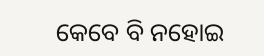କେବେ ବି ନହୋଇ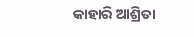କାହାରି ଆଶ୍ରିତା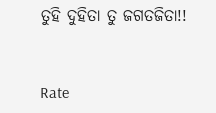ତୁହି ଦୁହିତା ତୁ ଜଗତଜିତା!!


Rate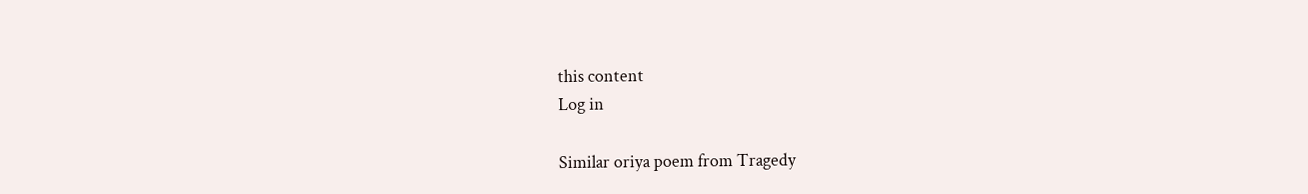this content
Log in

Similar oriya poem from Tragedy